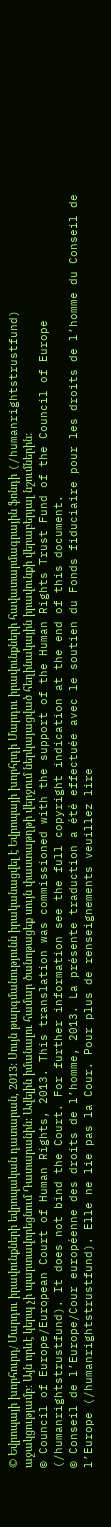© Եվրոպայի խորհուրդ/ Մարդու իրավունքների եվրոպական դատարան, 2013: Սույն թարգմանությունն իրականացվել է Եվրոպայի խորհրդի Մարդու իրավունքների հավատարմագրային ֆոնդի (/humanrightstrustfund) աջակցությամբ: Այն որևէ կերպ չի պարտավորեցնում Դատարանին: Ավելին իմանալու համար ծանոթացեք սույն փաստաթղթի վերջում ներկայացված հեղինակային իրավունքի վերաբերյալ նշումներին:
© Council of Europe/European Court of Human Rights, 2013. This translation was commissioned with the support of the Human Rights Trust Fund of the Council of Europe (/humanrightstrustfund). It does not bind the Court. For further information see the full copyright indication at the end of this document.
© Conseil de l’Europe/Cour européenne des droits de l’homme, 2013. La présente traduction a été effectuée avec le soutien du Fonds fiduciaire pour les droits de l’homme du Conseil de l’Europe (/humanrightstrustfund). Elle ne lie pas la Cour. Pour plus de renseignements veuillez lire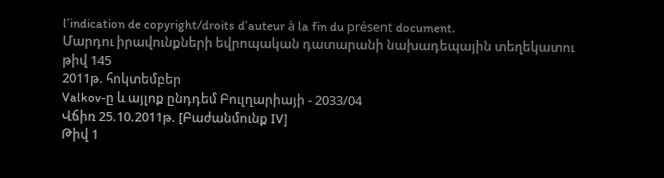l’indication de copyright/droits d’auteur à la fin du présent document.
Մարդու իրավունքների եվրոպական դատարանի նախադեպային տեղեկատու թիվ 145
2011թ. հոկտեմբեր
Valkov-ը և այլոք ընդդեմ Բուլղարիայի - 2033/04
Վճիռ 25.10.2011թ. [Բաժանմունք IV]
Թիվ 1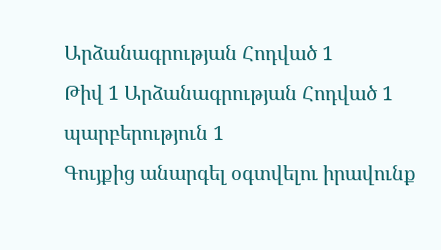Արձանագրության Հոդված 1
Թիվ 1 Արձանագրության Հոդված 1 պարբերություն 1
Գույքից անարգել օգտվելու իրավունք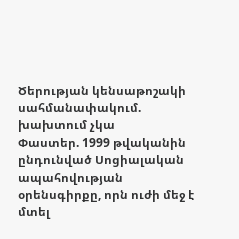Ծերության կենսաթոշակի սահմանափակում. խախտում չկա
Փաստեր. 1999 թվականին ընդունված Սոցիալական ապահովության օրենսգիրքը, որն ուժի մեջ է մտել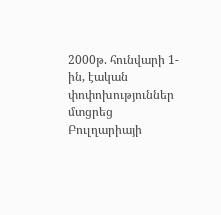2000թ. հունվարի 1-ին, էական փոփոխություններ մտցրեց Բուլղարիայի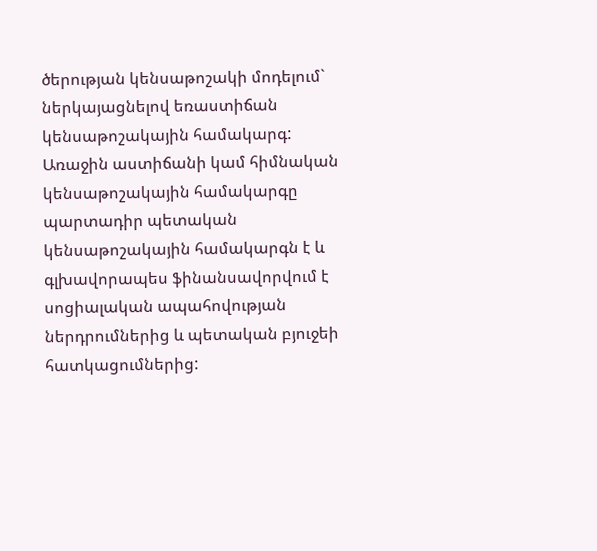ծերության կենսաթոշակի մոդելում` ներկայացնելով եռաստիճան կենսաթոշակային համակարգ: Առաջին աստիճանի կամ հիմնական կենսաթոշակային համակարգը պարտադիր պետական կենսաթոշակային համակարգն է և գլխավորապես ֆինանսավորվում է սոցիալական ապահովության ներդրումներից և պետական բյուջեի հատկացումներից: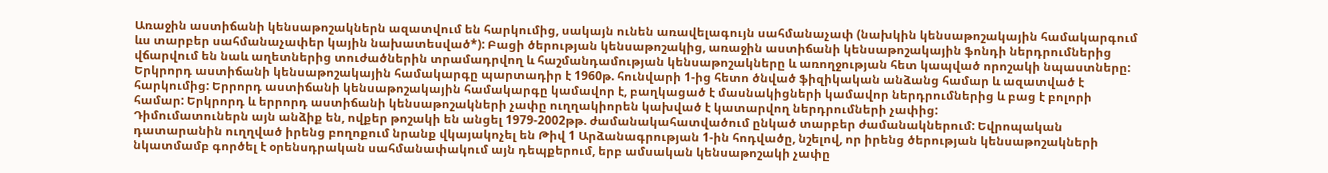Առաջին աստիճանի կենսաթոշակներն ազատվում են հարկումից, սակայն ունեն առավելագույն սահմանաչափ (նախկին կենսաթոշակային համակարգում ևս տարբեր սահմանաչափեր կային նախատեսված*): Բացի ծերության կենսաթոշակից, առաջին աստիճանի կենսաթոշակային ֆոնդի ներդրումներից վճարվում են նաև աղետներից տուժածներին տրամադրվող և հաշմանդամության կենսաթոշակները և առողջության հետ կապված որոշակի նպաստները: Երկրորդ աստիճանի կենսաթոշակային համակարգը պարտադիր է 1960թ. հունվարի 1-ից հետո ծնված ֆիզիկական անձանց համար և ազատված է հարկումից: Երրորդ աստիճանի կենսաթոշակային համակարգը կամավոր է, բաղկացած է մասնակիցների կամավոր ներդրումներից և բաց է բոլորի համար: Երկրորդ և երրորդ աստիճանի կենսաթոշակների չափը ուղղակիորեն կախված է կատարվող ներդրումների չափից:
Դիմումատուներն այն անձիք են, ովքեր թոշակի են անցել 1979-2002թթ. ժամանակահատվածում ընկած տարբեր ժամանակներում: Եվրոպական դատարանին ուղղված իրենց բողոքում նրանք վկայակոչել են Թիվ 1 Արձանագրության 1-ին հոդվածը, նշելով, որ իրենց ծերության կենսաթոշակների նկատմամբ գործել է օրենսդրական սահմանափակում այն դեպքերում, երբ ամսական կենսաթոշակի չափը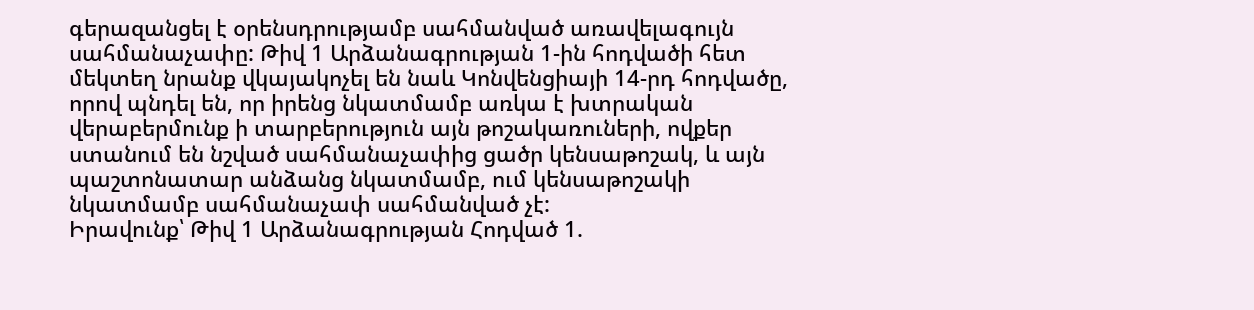գերազանցել է օրենսդրությամբ սահմանված առավելագույն սահմանաչափը: Թիվ 1 Արձանագրության 1-ին հոդվածի հետ մեկտեղ նրանք վկայակոչել են նաև Կոնվենցիայի 14-րդ հոդվածը, որով պնդել են, որ իրենց նկատմամբ առկա է խտրական վերաբերմունք ի տարբերություն այն թոշակառուների, ովքեր ստանում են նշված սահմանաչափից ցածր կենսաթոշակ, և այն պաշտոնատար անձանց նկատմամբ, ում կենսաթոշակի նկատմամբ սահմանաչափ սահմանված չէ:
Իրավունք՝ Թիվ 1 Արձանագրության Հոդված 1.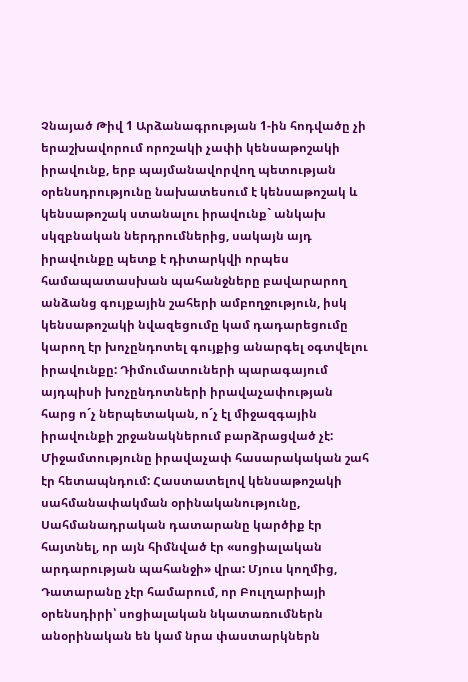Չնայած Թիվ 1 Արձանագրության 1-ին հոդվածը չի երաշխավորում որոշակի չափի կենսաթոշակի իրավունք, երբ պայմանավորվող պետության օրենսդրությունը նախատեսում է կենսաթոշակ և կենսաթոշակ ստանալու իրավունք` անկախ սկզբնական ներդրումներից, սակայն այդ իրավունքը պետք է դիտարկվի որպես համապատասխան պահանջները բավարարող անձանց գույքային շահերի ամբողջություն, իսկ կենսաթոշակի նվազեցումը կամ դադարեցումը կարող էր խոչընդոտել գույքից անարգել օգտվելու իրավունքը: Դիմումատուների պարագայում այդպիսի խոչընդոտների իրավաչափության հարց ո´չ ներպետական, ո´չ էլ միջազգային իրավունքի շրջանակներում բարձրացված չէ:
Միջամտությունը իրավաչափ հասարակական շահ էր հետապնդում: Հաստատելով կենսաթոշակի սահմանափակման օրինականությունը, Սահմանադրական դատարանը կարծիք էր հայտնել, որ այն հիմնված էր «սոցիալական արդարության պահանջի» վրա: Մյուս կողմից, Դատարանը չէր համարում, որ Բուլղարիայի օրենսդիրի՝ սոցիալական նկատառումներն անօրինական են կամ նրա փաստարկներն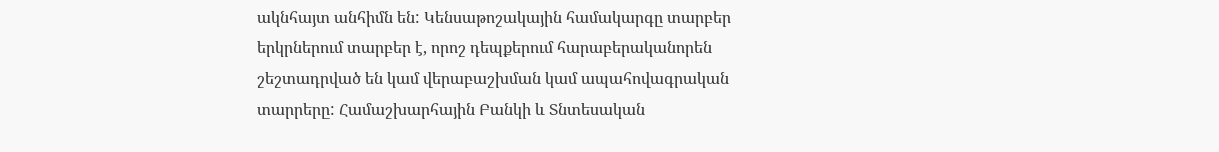ակնհայտ անհիմն են: Կենսաթոշակային համակարգը տարբեր երկրներում տարբեր է, որոշ դեպքերում հարաբերականորեն շեշտադրված են կամ վերաբաշխման կամ ապահովագրական տարրերը: Համաշխարհային Բանկի և Տնտեսական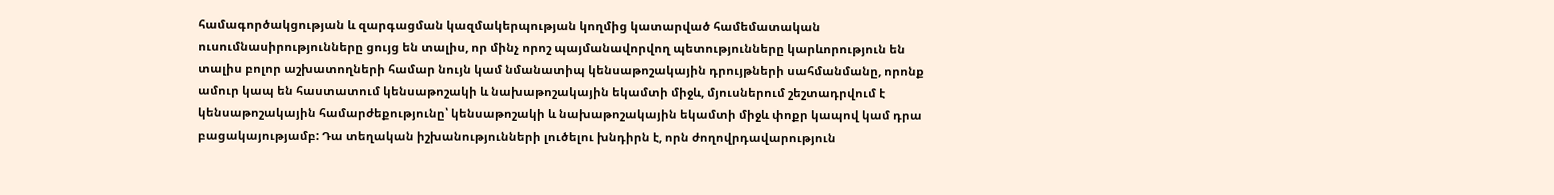համագործակցության և զարգացման կազմակերպության կողմից կատարված համեմատական ուսումնասիրությունները ցույց են տալիս, որ մինչ որոշ պայմանավորվող պետությունները կարևորություն են տալիս բոլոր աշխատողների համար նույն կամ նմանատիպ կենսաթոշակային դրույթների սահմանմանը, որոնք ամուր կապ են հաստատում կենսաթոշակի և նախաթոշակային եկամտի միջև, մյուսներում շեշտադրվում է կենսաթոշակային համարժեքությունը՝ կենսաթոշակի և նախաթոշակային եկամտի միջև փոքր կապով կամ դրա բացակայությամբ: Դա տեղական իշխանությունների լուծելու խնդիրն է, որն ժողովրդավարություն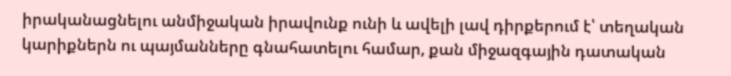իրականացնելու անմիջական իրավունք ունի և ավելի լավ դիրքերում է՝ տեղական կարիքներն ու պայմանները գնահատելու համար, քան միջազգային դատական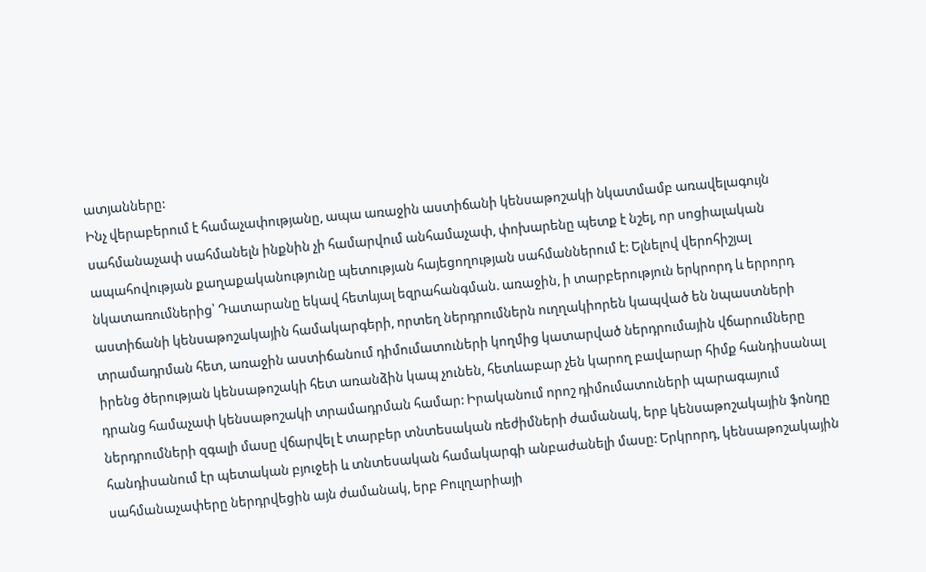ատյանները:
Ինչ վերաբերում է համաչափությանը, ապա առաջին աստիճանի կենսաթոշակի նկատմամբ առավելագույն սահմանաչափ սահմանելն ինքնին չի համարվում անհամաչափ, փոխարենը պետք է նշել, որ սոցիալական ապահովության քաղաքականությունը պետության հայեցողության սահմաններում է: Ելնելով վերոհիշյալ նկատառումներից՝ Դատարանը եկավ հետևյալ եզրահանգման. առաջին, ի տարբերություն երկրորդ և երրորդ աստիճանի կենսաթոշակային համակարգերի, որտեղ ներդրումներն ուղղակիորեն կապված են նպաստների տրամադրման հետ, առաջին աստիճանում դիմումատուների կողմից կատարված ներդրումային վճարումները իրենց ծերության կենսաթոշակի հետ առանձին կապ չունեն, հետևաբար չեն կարող բավարար հիմք հանդիսանալ դրանց համաչափ կենսաթոշակի տրամադրման համար: Իրականում որոշ դիմումատուների պարագայում ներդրումների զգալի մասը վճարվել է տարբեր տնտեսական ռեժիմների ժամանակ, երբ կենսաթոշակային ֆոնդը հանդիսանում էր պետական բյուջեի և տնտեսական համակարգի անբաժանելի մասը: Երկրորդ, կենսաթոշակային սահմանաչափերը ներդրվեցին այն ժամանակ, երբ Բուլղարիայի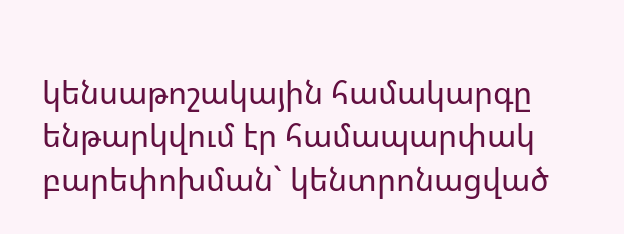կենսաթոշակային համակարգը ենթարկվում էր համապարփակ բարեփոխման` կենտրոնացված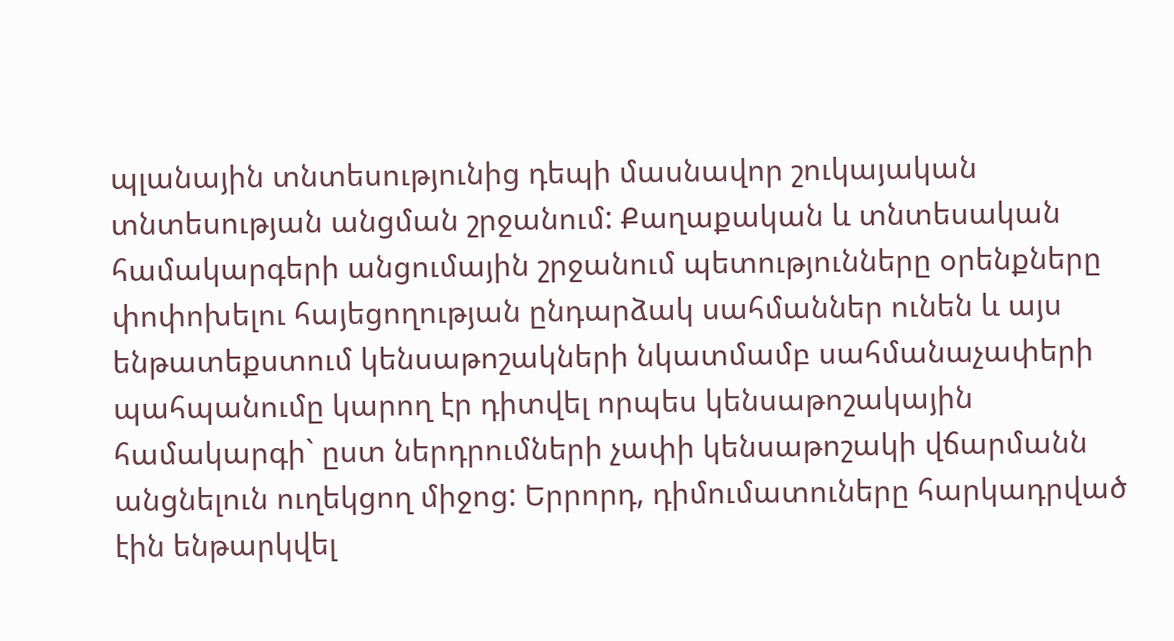պլանային տնտեսությունից դեպի մասնավոր շուկայական տնտեսության անցման շրջանում: Քաղաքական և տնտեսական համակարգերի անցումային շրջանում պետությունները օրենքները փոփոխելու հայեցողության ընդարձակ սահմաններ ունեն և այս ենթատեքստում կենսաթոշակների նկատմամբ սահմանաչափերի պահպանումը կարող էր դիտվել որպես կենսաթոշակային համակարգի` ըստ ներդրումների չափի կենսաթոշակի վճարմանն անցնելուն ուղեկցող միջոց: Երրորդ, դիմումատուները հարկադրված էին ենթարկվել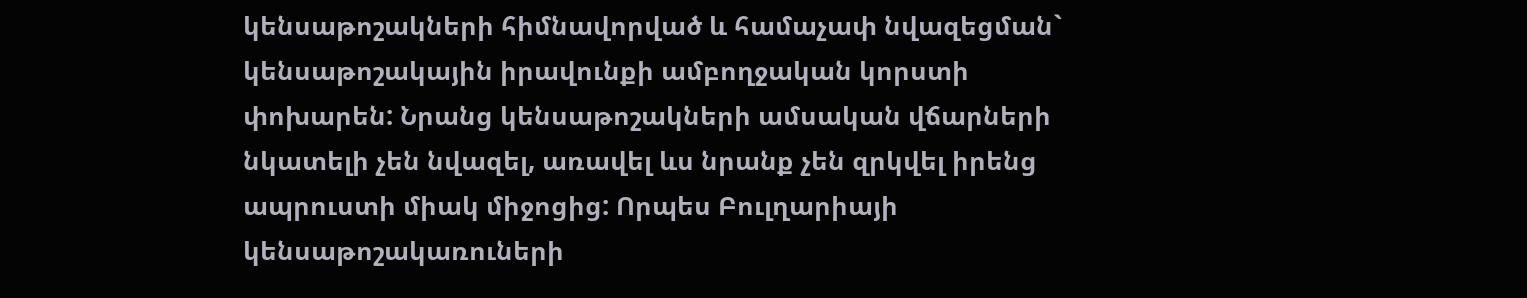կենսաթոշակների հիմնավորված և համաչափ նվազեցման` կենսաթոշակային իրավունքի ամբողջական կորստի փոխարեն: Նրանց կենսաթոշակների ամսական վճարների նկատելի չեն նվազել, առավել ևս նրանք չեն զրկվել իրենց ապրուստի միակ միջոցից: Որպես Բուլղարիայի կենսաթոշակառուների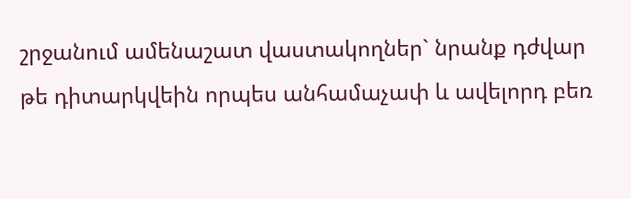շրջանում ամենաշատ վաստակողներ` նրանք դժվար թե դիտարկվեին որպես անհամաչափ և ավելորդ բեռ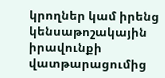կրողներ կամ իրենց կենսաթոշակային իրավունքի վատթարացումից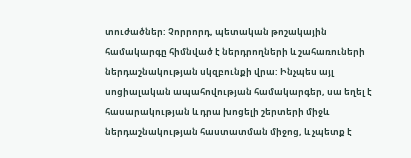տուժածներ: Չորրորդ, պետական թոշակային համակարգը հիմնված է ներդրողների և շահառուների ներդաշնակության սկզբունքի վրա: Ինչպես այլ սոցիալական ապահովության համակարգեր, սա եղել է հասարակության և դրա խոցելի շերտերի միջև ներդաշնակության հաստատման միջոց, և չպետք է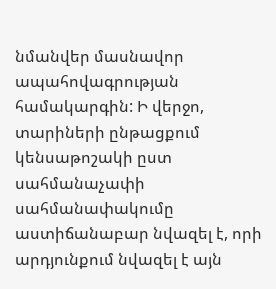նմանվեր մասնավոր ապահովագրության համակարգին: Ի վերջո, տարիների ընթացքում կենսաթոշակի ըստ սահմանաչափի սահմանափակումը աստիճանաբար նվազել է, որի արդյունքում նվազել է այն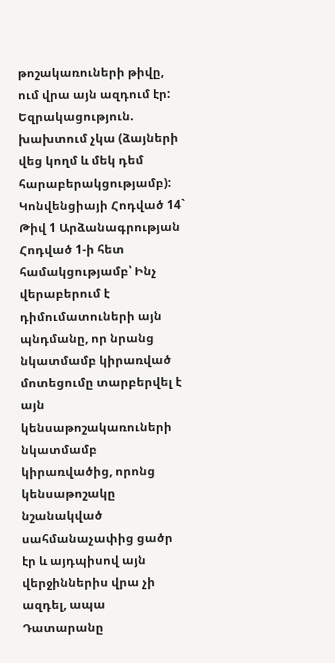թոշակառուների թիվը, ում վրա այն ազդում էր:
Եզրակացություն. խախտում չկա (ձայների վեց կողմ և մեկ դեմ հարաբերակցությամբ):
Կոնվենցիայի Հոդված 14` Թիվ 1 Արձանագրության Հոդված 1-ի հետ համակցությամբ՝ Ինչ վերաբերում է դիմումատուների այն պնդմանը, որ նրանց նկատմամբ կիրառված մոտեցումը տարբերվել է այն կենսաթոշակառուների նկատմամբ կիրառվածից, որոնց կենսաթոշակը նշանակված սահմանաչափից ցածր էր և այդպիսով այն վերջիններիս վրա չի ազդել, ապա Դատարանը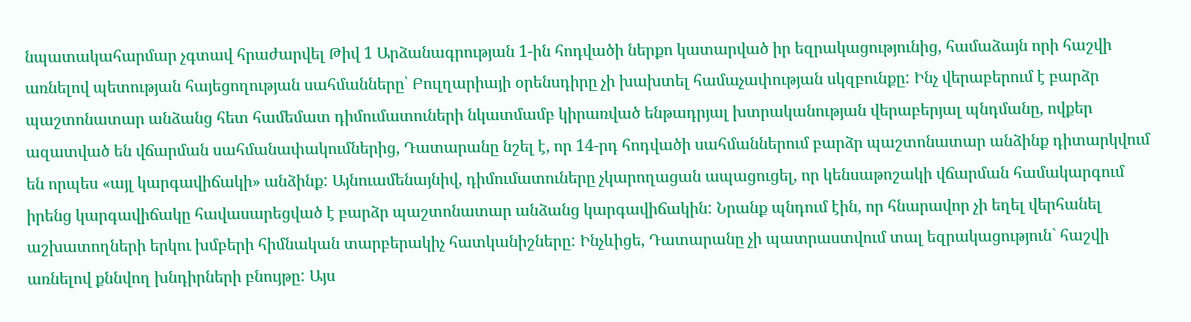նպատակահարմար չգտավ հրաժարվել Թիվ 1 Արձանագրության 1-ին հոդվածի ներքո կատարված իր եզրակացությունից, համաձայն որի հաշվի առնելով պետության հայեցողության սահմանները՝ Բուլղարիայի օրենսդիրը չի խախտել համաչափության սկզբունքը: Ինչ վերաբերում է բարձր պաշտոնատար անձանց հետ համեմատ դիմումատուների նկատմամբ կիրառված ենթադրյալ խտրականության վերաբերյալ պնդմանը, ովքեր ազատված են վճարման սահմանափակումներից, Դատարանը նշել է, որ 14-րդ հոդվածի սահմաններում բարձր պաշտոնատար անձինք դիտարկվում են որպես «այլ կարգավիճակի» անձինք: Այնուամենայնիվ, դիմումատուները չկարողացան ապացուցել, որ կենսաթոշակի վճարման համակարգում իրենց կարգավիճակը հավասարեցված է բարձր պաշտոնատար անձանց կարգավիճակին: Նրանք պնդում էին, որ հնարավոր չի եղել վերհանել աշխատողների երկու խմբերի հիմնական տարբերակիչ հատկանիշները: Ինչևիցե, Դատարանը չի պատրաստվում տալ եզրակացություն` հաշվի առնելով քննվող խնդիրների բնույթը: Այս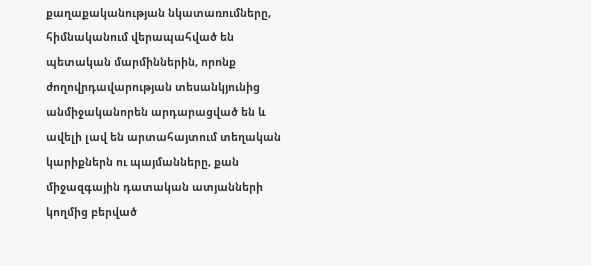քաղաքականության նկատառումները, հիմնականում վերապահված են պետական մարմիններին, որոնք ժողովրդավարության տեսանկյունից անմիջականորեն արդարացված են և ավելի լավ են արտահայտում տեղական կարիքներն ու պայմանները, քան միջազգային դատական ատյանների կողմից բերված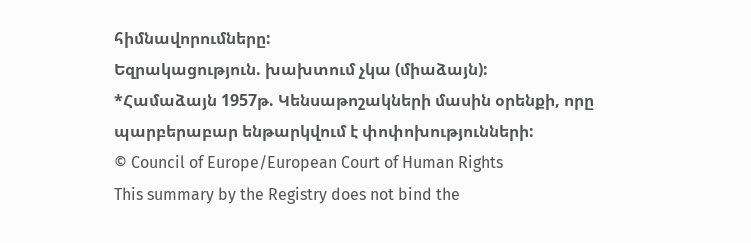հիմնավորումները:
Եզրակացություն. խախտում չկա (միաձայն):
*Համաձայն 1957թ. Կենսաթոշակների մասին օրենքի, որը պարբերաբար ենթարկվում է փոփոխությունների:
© Council of Europe/European Court of Human Rights
This summary by the Registry does not bind the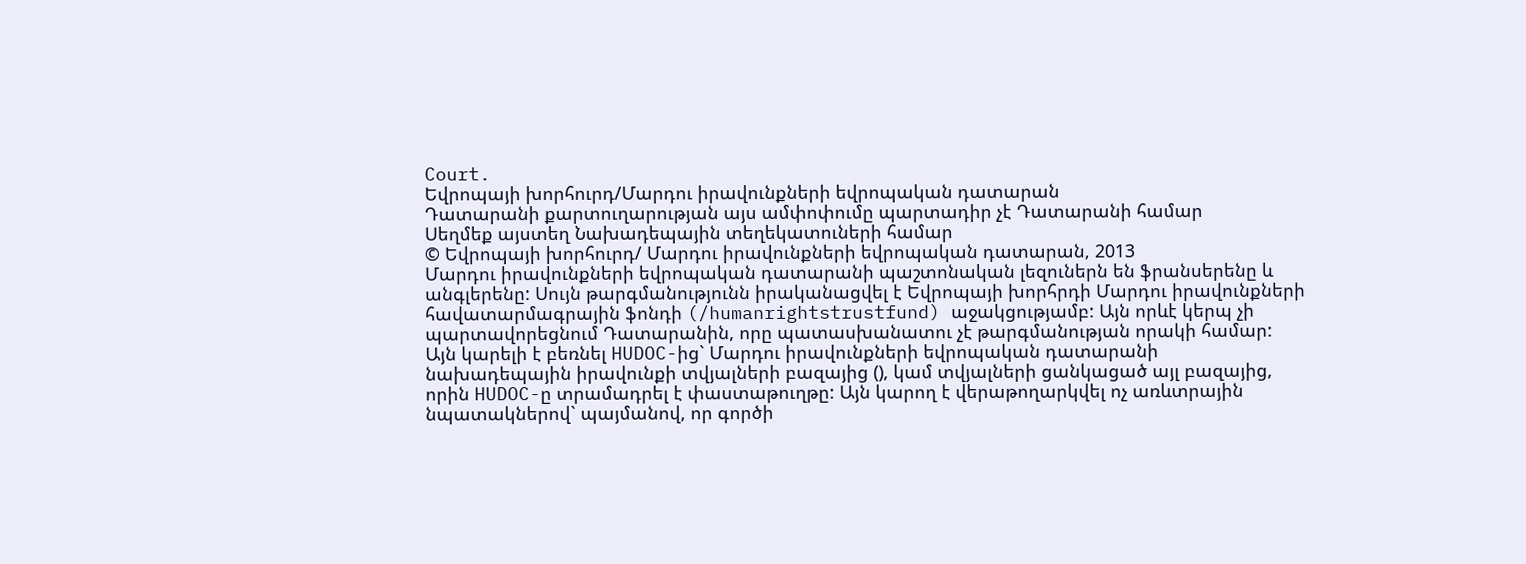Court.
Եվրոպայի խորհուրդ/Մարդու իրավունքների եվրոպական դատարան
Դատարանի քարտուղարության այս ամփոփումը պարտադիր չէ Դատարանի համար
Սեղմեք այստեղ Նախադեպային տեղեկատուների համար
© Եվրոպայի խորհուրդ/ Մարդու իրավունքների եվրոպական դատարան, 2013
Մարդու իրավունքների եվրոպական դատարանի պաշտոնական լեզուներն են ֆրանսերենը և անգլերենը: Սույն թարգմանությունն իրականացվել է Եվրոպայի խորհրդի Մարդու իրավունքների հավատարմագրային ֆոնդի (/humanrightstrustfund) աջակցությամբ: Այն որևէ կերպ չի պարտավորեցնում Դատարանին, որը պատասխանատու չէ թարգմանության որակի համար: Այն կարելի է բեռնել HUDOC-ից` Մարդու իրավունքների եվրոպական դատարանի նախադեպային իրավունքի տվյալների բազայից (), կամ տվյալների ցանկացած այլ բազայից, որին HUDOC-ը տրամադրել է փաստաթուղթը: Այն կարող է վերաթողարկվել ոչ առևտրային նպատակներով` պայմանով, որ գործի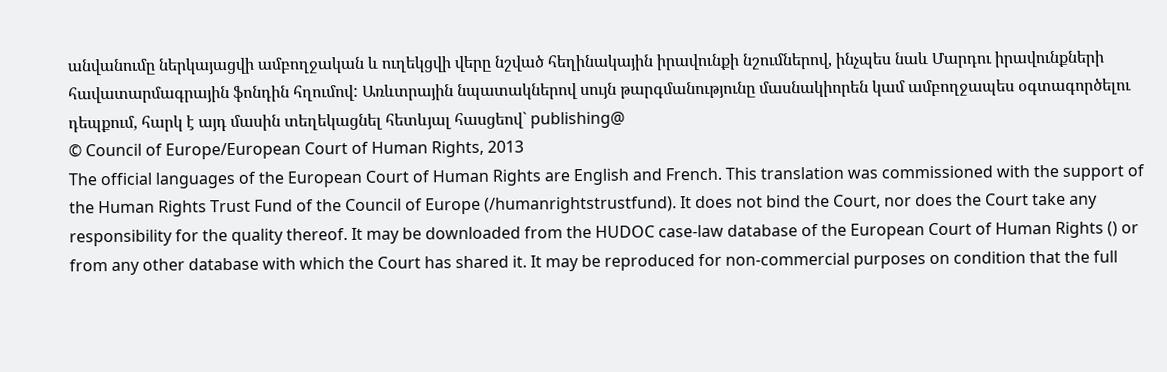անվանումը ներկայացվի ամբողջական և ուղեկցվի վերը նշված հեղինակային իրավունքի նշումներով, ինչպես նաև Մարդու իրավունքների հավատարմագրային ֆոնդին հղումով: Առևտրային նպատակներով սույն թարգմանությունը մասնակիորեն կամ ամբողջապես օգտագործելու դեպքում, հարկ է այդ մասին տեղեկացնել հետևյալ հասցեով` publishing@
© Council of Europe/European Court of Human Rights, 2013
The official languages of the European Court of Human Rights are English and French. This translation was commissioned with the support of the Human Rights Trust Fund of the Council of Europe (/humanrightstrustfund). It does not bind the Court, nor does the Court take any responsibility for the quality thereof. It may be downloaded from the HUDOC case-law database of the European Court of Human Rights () or from any other database with which the Court has shared it. It may be reproduced for non-commercial purposes on condition that the full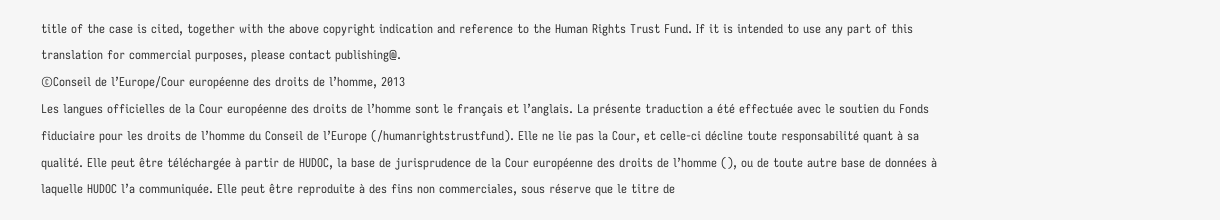title of the case is cited, together with the above copyright indication and reference to the Human Rights Trust Fund. If it is intended to use any part of this translation for commercial purposes, please contact publishing@.
©Conseil de l’Europe/Cour européenne des droits de l’homme, 2013
Les langues officielles de la Cour européenne des droits de l’homme sont le français et l’anglais. La présente traduction a été effectuée avec le soutien du Fonds fiduciaire pour les droits de l’homme du Conseil de l’Europe (/humanrightstrustfund). Elle ne lie pas la Cour, et celle-ci décline toute responsabilité quant à sa qualité. Elle peut être téléchargée à partir de HUDOC, la base de jurisprudence de la Cour européenne des droits de l’homme (), ou de toute autre base de données à laquelle HUDOC l’a communiquée. Elle peut être reproduite à des fins non commerciales, sous réserve que le titre de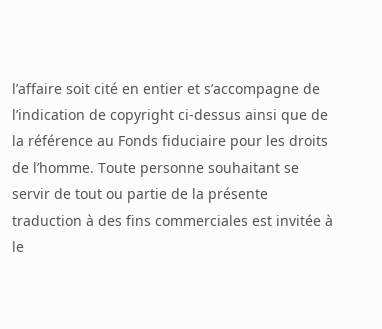l’affaire soit cité en entier et s’accompagne de l’indication de copyright ci-dessus ainsi que de la référence au Fonds fiduciaire pour les droits de l’homme. Toute personne souhaitant se servir de tout ou partie de la présente traduction à des fins commerciales est invitée à le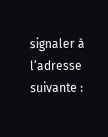signaler à l’adresse suivante :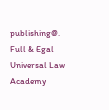publishing@.
Full & Egal Universal Law Academy